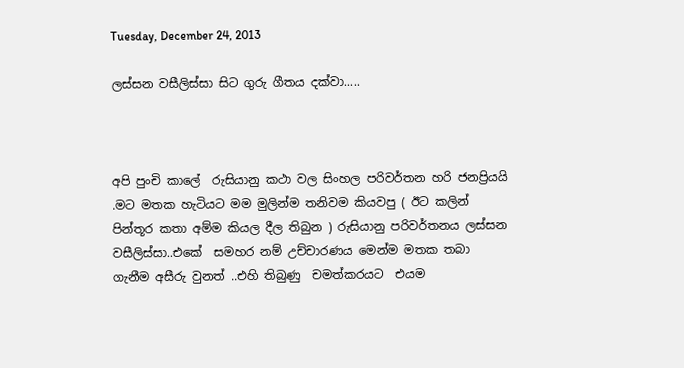Tuesday, December 24, 2013

ලස්සන වසීලිස්සා සිට ගුරු ගීතය දක්වා.....



අපි පුංචි කාලේ  රුසියානු කථා වල සිංහල පරිවර්තන හරි ජනප්‍රියයි .මට මතක හැටියට මම මුලින්ම තනිවම කියවපු ( ඊට කලින් පින්තූර කතා අම්ම කියල දීල තිබුන ) රුසියානු පරිවර්තනය ලස්සන වසීලිස්සා..එකේ  සමහර නම් උච්චාරණය මෙන්ම මතක තබා ගැනීම අසීරු වුනත් ..එහි තිබුණු  චමත්කරයට  එයම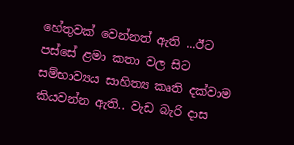හේතුවක් වෙන්නත් ඇති ...ඊට පස්සේ ළමා කතා වල සිට සම්භාව්‍යය සාහිත්‍ය කෘති දක්වාම කියවන්න ඇති.. වැඩ බැරි දාස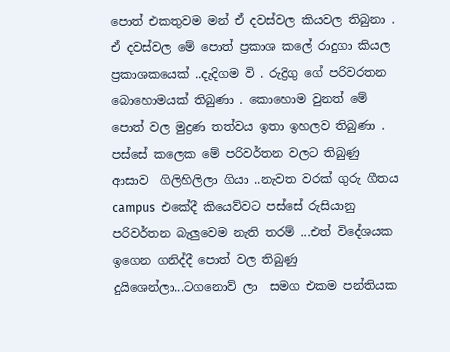පොත් එකතුවම මන් ඒ දවස්වල කියවල තිබුනා . ඒ දවස්වල මේ පොත් ප්‍රකාශ කලේ රාදුගා කියල ප්‍රකාශකයෙක් ..දැදිගම වි . රුද්‍රිගු ගේ පරිවරතන බොහොමයක් තිබුණා . කොහොම වුනත් මේ පොත් වල මුද්‍රණ තත්වය ඉතා ඉහලව තිබුණා . පස්සේ කලෙක මේ පරිවර්තන වලට තිබුණු ආසාව  ගිලිහිලිලා ගියා ..නැවත වරක් ගුරු ගීතය campus  එකේදී කියෙව්වට පස්සේ රුසියානු පරිවර්තන බැලුවෙම නැති තරම් ...එත් විදේශයක ඉගෙන ගනිද්දී පොත් වල තිබුණු දුයිශෙන්ලා...ටගනොව් ලා  සමග එකම පන්තියක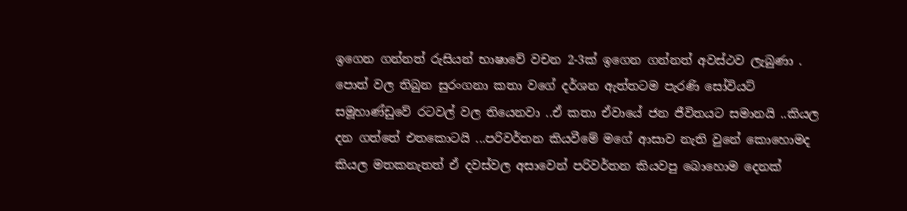ඉගෙන ගන්නත් රුසියන් භාෂාවේ වචන 2-3ක් ඉගෙන ගන්නත් අවස්ථව ලැබුණා . පොත් වල තිබුන සුරංගනා කතා වගේ දර්ශන ඇත්තටම පැරණි සෝවියට් සමූහාණ්ඩුවේ රටවල් වල තියෙනවා ..ඒ කතා ඒවායේ ජන ජීවිතයට සමානයි ..කියල දන ගත්තේ එතකොටයි ...පරිවර්තන කියවීමේ මගේ ආසාව නැති වුනේ කොහොමද කියල මතකනැතත් ඒ දවස්වල අසාවෙන් පරිවර්තන කියවපු බොහොම දෙනක්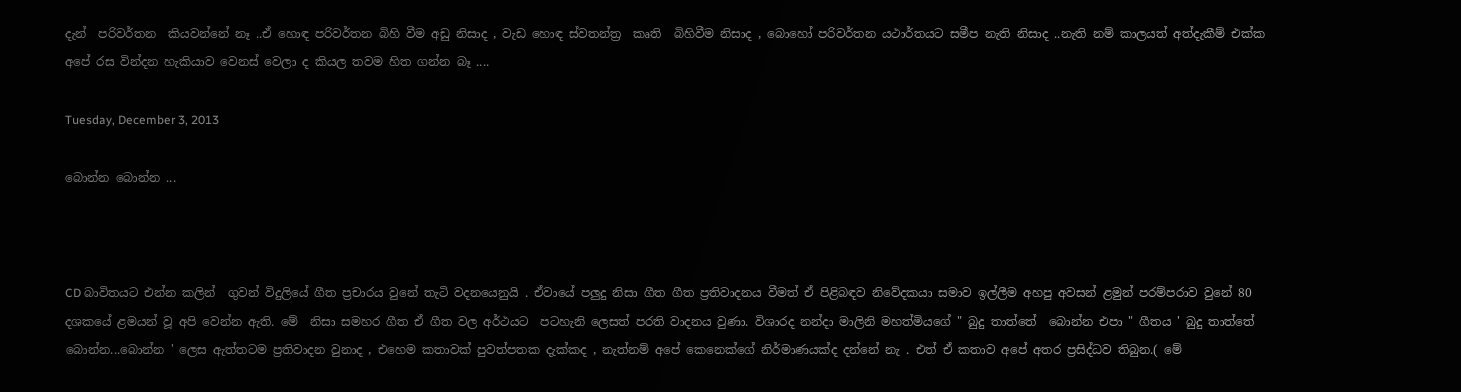දැන්  පරිවර්තන  කියවන්නේ නෑ ..ඒ හොඳ පරිවර්තන බිහි වීම අඩු නිසාද , වැඩ හොඳ ස්වතන්ත්‍ර  කෘති  බිහිවීම නිසාද , බොහෝ පරිවර්තන යථාර්තයට සමීප නැති නිසාද ..නැති නම් කාලයත් අත්දැකීම් එක්ක අපේ රස වින්දන හැකියාව වෙනස් වෙලා ද කියල තවම හිත ගන්න බෑ ....

Tuesday, December 3, 2013

බොන්න බොන්න ...



CD බාවිතයට එන්න කලින්  ගුවන් විදුලියේ ගීත ප්‍රචාරය වුනේ තැටි වදනයෙනුයි . ඒවායේ පලුදු නිසා ගීත ගීත ප්‍රතිවාදනය වීමත් ඒ පිළිබඳව නිවේදකයා සමාව ඉල්ලීම අහපු අවසන් ළමුන් පරම්පරාව වුනේ 80 දශකයේ ළමයන් වූ අපි වෙන්න ඇති. මේ  නිසා සමහර ගීත ඒ ගීත වල අර්ථයට  පටහැනි ලෙසත් පරති වාදනය වුණා. විශාරද නන්දා මාලිනි මහත්මියගේ " බුදු තාත්තේ  බොන්න එපා " ගීතය ' බුදු තාත්තේ  බොන්න...බොන්න ' ලෙස ඇත්තටම ප්‍රතිවාදන වුනාද , එහෙම කතාවක් පුවත්පතක දැක්කද , නැත්නම් අපේ කෙනෙක්ගේ නිර්මාණයක්ද දන්නේ නැ . එත් ඒ කතාව අපේ අතර ප්‍රසිද්ධව තිබුන.( මේ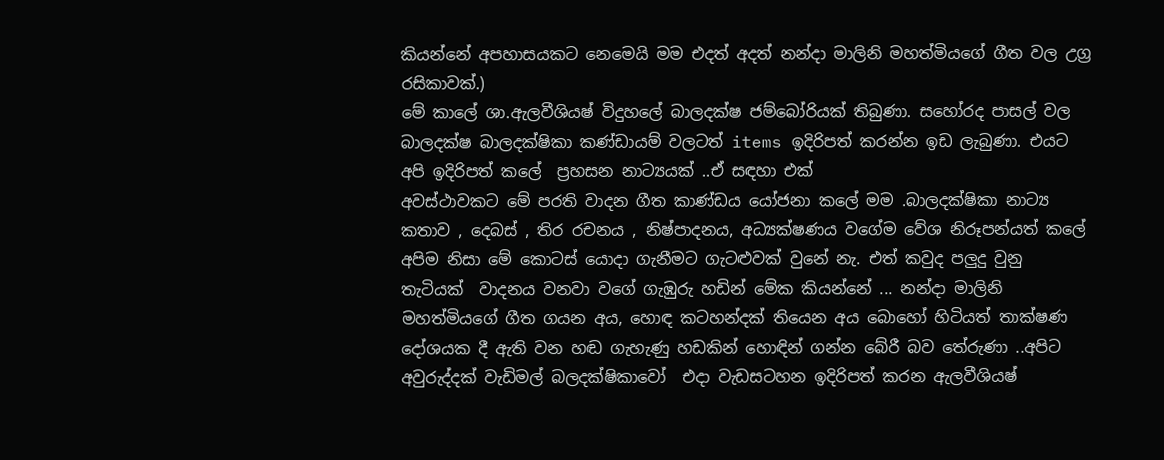කියන්නේ අපහාසයකට නෙමෙයි මම එදත් අදත් නන්දා මාලිනි මහත්මියගේ ගීත වල උග්‍ර රසිකාවක්.)
මේ කාලේ ශා.ඇලවීශියෂ් විදුහලේ බාලදක්ෂ ජම්බෝරියක් තිබුණා. සහෝරද පාසල් වල බාලදක්ෂ බාලදක්ෂිකා කණ්ඩායම් වලටත් items ඉදිරිපත් කරන්න ඉඩ ලැබුණා. එයට අපි ඉදිරිපත් කලේ  ප්‍රහසන නාට්‍යයක් ..ඒ සඳහා එක්
අවස්ථාවකට මේ පරති වාදන ගීත කාණ්ඩය යෝජනා කලේ මම .බාලදක්ෂිකා නාට්‍ය කතාව , දෙබස් , තිර රචනය , නිෂ්පාදනය, අධ්‍යක්ෂණය වගේම වේශ නිරූපන්යත් කලේ අපිම නිසා මේ කොටස් යොදා ගැනීමට ගැටළුවක් වුනේ නැ. එත් කවුද පලුදු වුනු තැටියක්  වාදනය වනවා වගේ ගැඹුරු හඩින් මේක කියන්නේ ... නන්දා මාලිනි මහත්මියගේ ගීත ගයන අය, හොඳ කටහන්දක් තියෙන අය බොහෝ හිටියත් තාක්ෂණ දෝශයක දී ඇති වන හඬ ගැහැණු හඩකින් හොඳින් ගන්න බේරී බව තේරුණා ..අපිට අවුරුද්දක් වැඩිමල් බලදක්ෂිකාවෝ  එදා වැඩසටහන ඉදිරිපත් කරන ඇලවීශියෂ්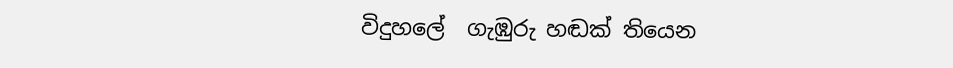විදුහලේ  ගැඹුරු හඬක් තියෙන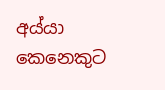අය්යා කෙනෙකුට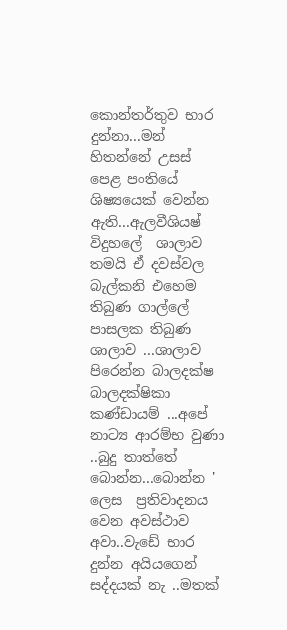කොන්තර්තුව භාර දුන්නා...මන් හිතන්නේ උසස් පෙළ පංතියේ ශිෂ්‍යයෙක් වෙන්න ඇති...ඇලවීශියෂ් විදුහලේ  ශාලාව තමයි ඒ දවස්වල බැල්කනි එහෙම තිබුණ ගාල්ලේ පාසලක තිබුණ ශාලාව ...ශාලාව පිරෙන්න බාලදක්ෂ බාලදක්ෂිකා කණ්ඩායම් ...අපේ නාට්‍ය ආරම්භ වුණා ..බුදු තාත්තේ  බොන්න...බොන්න ' ලෙස  ප්‍රතිවාදනය වෙන අවස්ථාව අවා..වැඩේ භාර දුන්න අයියගෙන් සද්දයක් නැ ..මතක්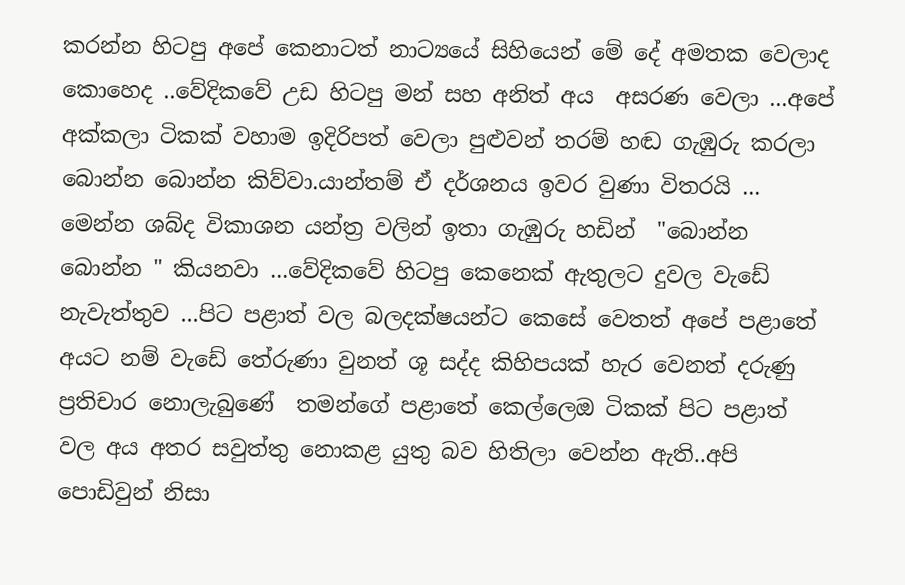කරන්න හිටපු අපේ කෙනාටත් නාට්‍යයේ සිහියෙන් මේ දේ අමතක වෙලාද කොහෙද ..වේදිකවේ උඩ හිටපු මන් සහ අනිත් අය  අසරණ වෙලා ...අපේ අක්කලා ටිකක් වහාම ඉදිරිපත් වෙලා පුළුවන් තරම් හඬ ගැඹුරු කරලා බොන්න බොන්න කිව්වා.යාන්තම් ඒ දර්ශනය ඉවර වුණා විතරයි ... මෙන්න ශබ්ද විකාශන යන්ත්‍ර වලින් ඉතා ගැඹුරු හඩින්  "බොන්න බොන්න " කියනවා ...වේදිකවේ හිටපු කෙනෙක් ඇතුලට දුවල වැඩේ නැවැත්තුව ...පිට පළාත් වල බලදක්ෂයන්ට කෙසේ වෙතත් අපේ පළාතේ  අයට නම් වැඩේ තේරුණා වුනත් ශූ සද්ද කිහිපයක් හැර වෙනත් දරුණු ප්‍රතිචාර නොලැබුණේ  තමන්ගේ පළාතේ කෙල්ලෙඔ ටිකක් පිට පළාත් වල අය අතර සවුත්තු නොකළ යුතු බව හිතිලා වෙන්න ඇති..අපි පොඩිවුන් නිසා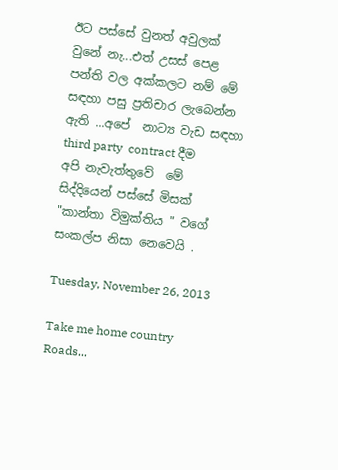ඊට පස්සේ වුනත් අවුලක් වුනේ නැ...එත් උසස් පෙළ පන්ති වල අක්කලට නම් මේ සඳහා පසු ප්‍රතිචාර ලැබෙන්න ඇති ...අපේ  නාට්‍ය වැඩ සඳහා  third party  contract දීම   අපි නැවැත්තුවේ  මේ සිද්දියෙන් පස්සේ මිසක් "කාන්තා විමුක්තිය " වගේ සංකල්ප නිසා නෙවෙයි .

Tuesday, November 26, 2013

Take me home country Roads...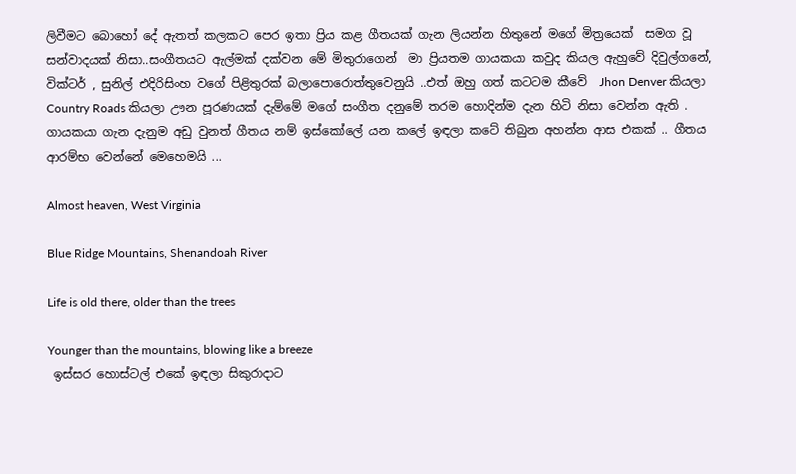ලිවීමට බොහෝ දේ ඇතත් කලකට පෙර ඉතා ප්‍රිය කළ ගීතයක් ගැන ලියන්න හිතුනේ මගේ මිත්‍රයෙක්  සමග වූ සන්වාදයක් නිසා..සංගීතයට ඇල්මක් දක්වන මේ මිතුරාගෙන්  මා ප්‍රියතම ගායකයා කවුද කියල ඇහුවේ දිවුල්ගනේ, වික්ටර් , සුනිල් එදිරිසිංහ වගේ පිළිතුරක් බලාපොරොත්තුවෙනුයි ..එත් ඔහු ගත් කටටම කීවේ  Jhon Denver කියලා Country Roads කියලා ඌන පූරණයක් දැම්මේ මගේ සංගීත දනුමේ තරම හොදින්ම දැන හිටි නිසා වෙන්න ඇති . ගායකයා ගැන දැනුම අඩු වුනත් ගීතය නම් ඉස්කෝලේ යන කලේ ඉඳලා කටේ තිබුන අහන්න ආස එකක් .. ගීතය ආරම්භ වෙන්නේ මෙහෙමයි ...

Almost heaven, West Virginia

Blue Ridge Mountains, Shenandoah River

Life is old there, older than the trees

Younger than the mountains, blowing like a breeze
 ඉස්සර හොස්ටල් එකේ ඉඳලා සිකුරාදාට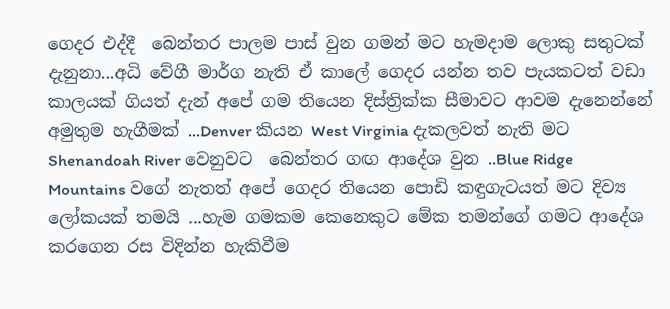ගෙදර එද්දී  බෙන්තර පාලම පාස් වුන ගමන් මට හැමදාම ලොකු සතුටක් දැනුනා...අධි වේගී මාර්ග නැති ඒ කාලේ ගෙදර යන්න තව පැයකටත් වඩා කාලයක් ගියත් දැන් අපේ ගම තියෙන දිස්ත්‍රික්ක සීමාවට ආවම දැනෙන්නේ අමුතුම හැගීමක් ...Denver කියන West Virginia දැකලවත් නැති මට  Shenandoah River වෙනුවට  බෙන්තර ගඟ ආදේශ වුන ..Blue Ridge Mountains වගේ නැතත් අපේ ගෙදර තියෙන පොඩි කඳුගැටයත් මට දිව්‍ය ලෝකයක් තමයි ...හැම ගමකම කෙනෙකුට මේක තමන්ගේ ගමට ආදේශ කරගෙන රස විදින්න හැකිවීම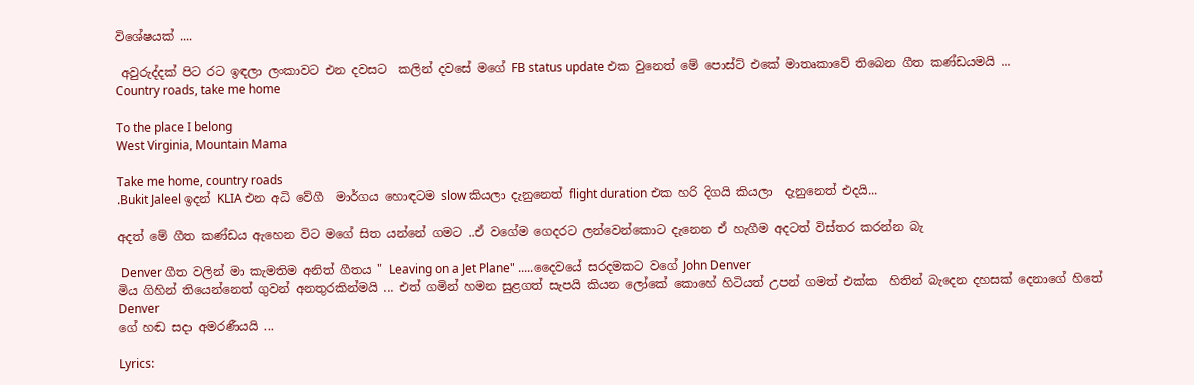විශේෂයක් ....

 අවුරුද්දක් පිට රට ඉඳලා ලංකාවට එන දවසට  කලින් දවසේ මගේ FB status update එක වුනෙත් මේ පොස්ට් එකේ මාතෘකාවේ තිබෙන ගීත කණ්ඩයමයි ...
Country roads, take me home

To the place I belong
West Virginia, Mountain Mama

Take me home, country roads
.Bukit Jaleel ඉදන් KLIA එන අධි වේගී  මාර්ගය හොඳටම slow කියලා දැනුනෙත් flight duration එක හරි දිගයි කියලා  දැනුනෙත් එදයි...

අදත් මේ ගීත කණ්ඩය ඇහෙන විට මගේ සිත යන්නේ ගමට ..ඒ වගේම ගෙදරට ලන්වෙන්කොට දැනෙන ඒ හැගීම අදටත් විස්තර කරන්න බැ

 Denver ගීත වලින් මා කැමතිම අනිත් ගීතය " Leaving on a Jet Plane" .....දෛවයේ සරදමකට වගේ John Denver
මිය ගිහින් තියෙන්නෙත් ගුවන් අනතුරකින්මයි ... එත් ගමින් හමන සුළගත් සැපයි කියන ලෝකේ කොහේ හිටියත් උපන් ගමත් එක්ක  හිතින් බැදෙන දහසක් දෙනාගේ හිතේ Denver
ගේ හඬ සදා අමරණීයයි ...

Lyrics: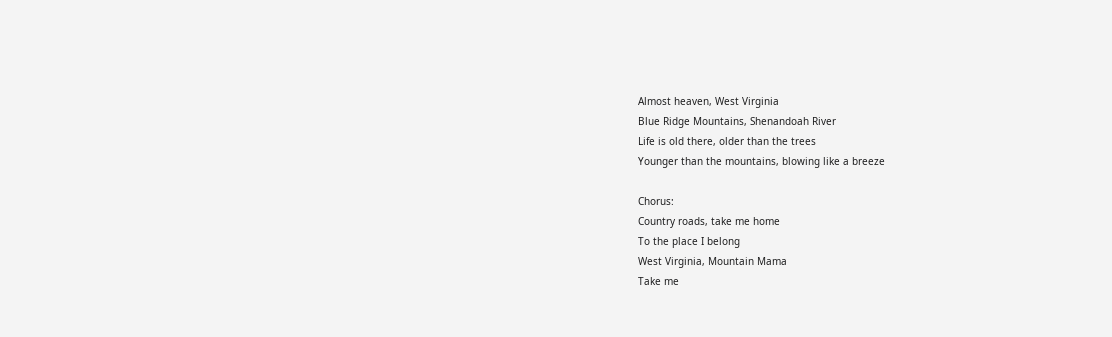Almost heaven, West Virginia
Blue Ridge Mountains, Shenandoah River
Life is old there, older than the trees
Younger than the mountains, blowing like a breeze

Chorus:
Country roads, take me home
To the place I belong
West Virginia, Mountain Mama
Take me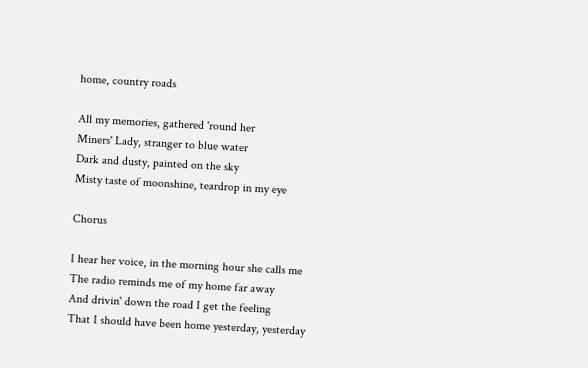home, country roads

All my memories, gathered 'round her
Miners' Lady, stranger to blue water
Dark and dusty, painted on the sky
Misty taste of moonshine, teardrop in my eye

Chorus

I hear her voice, in the morning hour she calls me
The radio reminds me of my home far away
And drivin' down the road I get the feeling
That I should have been home yesterday, yesterday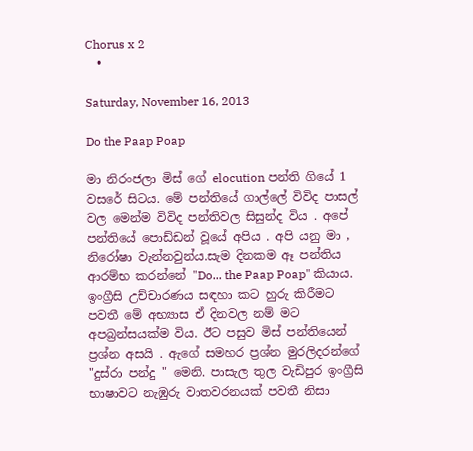Chorus x 2
  •

Saturday, November 16, 2013

Do the Paap Poap

මා නිරංජලා මිස් ගේ elocution පන්ති ගියේ 1 වසරේ සිටය. මේ පන්තියේ ගාල්ලේ විවිද පාසල් වල මෙන්ම විවිද පන්තිවල සිසුන්ද විය . අපේ පන්තියේ පොඩ්ඩන් වූයේ අපිය . අපි යනු මා , නිරෝෂා වැන්නවුන්ය.සැම දිනකම ඈ පන්තිය ආරම්භ කරන්නේ "Do... the Paap Poap" කියාය. ඉංග්‍රීසි උච්චාරණය සඳහා කට හුරු කිරීමට පවතී මේ අභ්‍යාස ඒ දිනවල නම් මට අපබ්‍රන්සයක්ම විය. ඊට පසුව මිස් පන්තියෙන් ප්‍රශ්න අසයි . ඇගේ සමහර ප්‍රශ්න මුරලිදරන්ගේ "දුස්රා පන්දු " මෙනි. පාසැල තුල වැඩිපුර ඉංග්‍රීසි භාෂාවට නැඹුරු වාතවරනයක් පවතී නිසා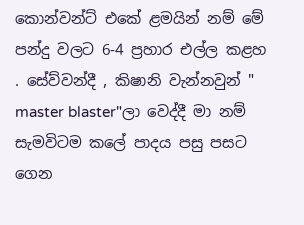කොන්වන්ට් එකේ ළමයින් නම් මේ පන්දු වලට 6-4 ප්‍රහාර එල්ල කළහ . සේව්වන්දී , කිෂානි වැන්නවුන් " master blaster"ලා වෙද්දී මා නම් සැමවිටම කලේ පාදය පසු පසට ගෙන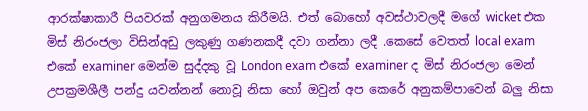ආරක්ෂාකාරී පියවරක් අනුගමනය කිරීමයි. එත් බොහෝ අවස්ථාවලදී මගේ wicket එක මිස් නිරංජලා විසින්අඩු ලකුණු ගණනකදී දවා ගන්නා ලදී .කෙසේ වෙතත් local exam එකේ examiner මෙන්ම සුද්දකු වූ London exam එකේ examiner ද මිස් නිරංජලා මෙන් උපක්‍රමශීලී පන්දු යවන්නන් නොවූ නිසා හෝ ඔවුන් අප කෙරේ අනුකම්පාවෙන් බලු නිසා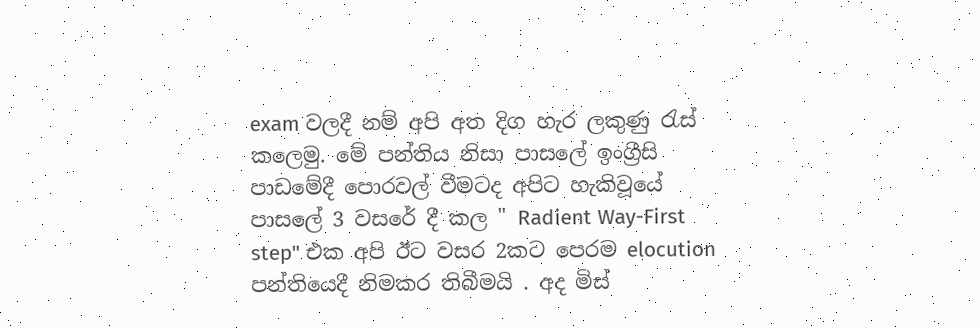exam වලදී නම් අපි අත දිග හැර ලකුණු රැස් කලෙමු. මේ පන්තිය නිසා පාසලේ ඉංග්‍රීසි පාඩමේදී පොරවල් වීමටද අපිට හැකිවූයේ පාසලේ 3 වසරේ දී කල " Radient Way-First step" එක අපි ඊට වසර 2කට පෙරම elocution පන්තියෙදී නිමකර තිබීමයි . අද මිස්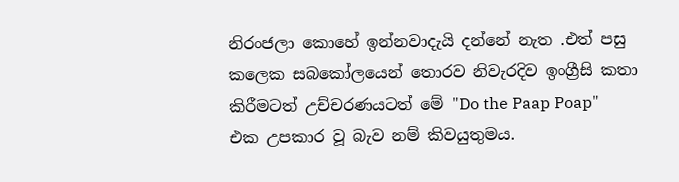නිරංජලා කොහේ ඉන්නවාදැයි දන්නේ නැත .එත් පසු කලෙක සබකෝලයෙන් තොරව නිවැරදිව ඉංග්‍රීසි කතා කිරීමටත් උච්චරණයටත් මේ "Do the Paap Poap" එක උපකාර වූ බැව නම් කිවයුතුමය.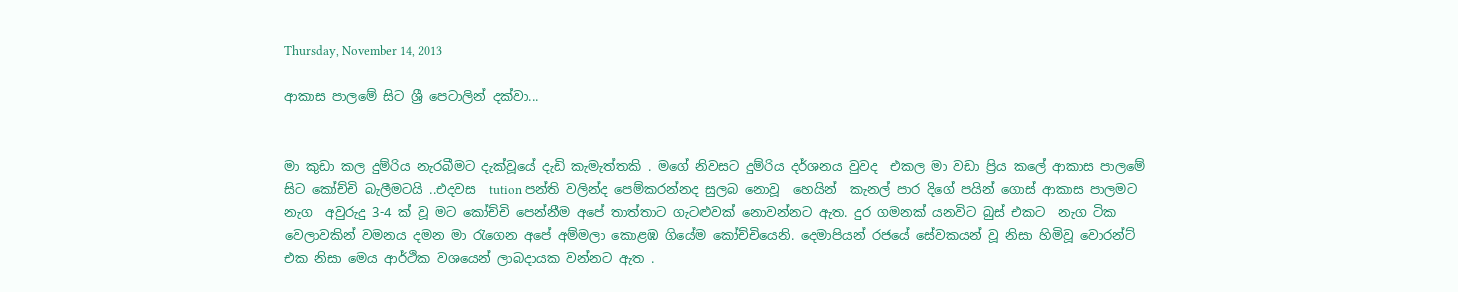Thursday, November 14, 2013

ආකාස පාලමේ සිට ශ්‍රී පෙටාලින් දක්වා...


මා කුඩා කල දුම්රිය නැරබීමට දැක්වූයේ දැඩි කැමැත්තකි . මගේ නිවසට දුම්රිය දර්ශනය වුවද  එකල මා වඩා ප්‍රිය කලේ ආකාස පාලමේ සිට කෝච්චි බැලීමටයි ..එදවස  tution පන්ති වලින්ද පෙම්කරන්නද සුලබ නොවූ  හෙයින්  කැනල් පාර දිගේ පයින් ගොස් ආකාස පාලමට නැග  අවුරුදු 3-4 ක් වූ මට කෝච්චි පෙන්නීම අපේ තාත්තාට ගැටළුවක් නොවන්නට ඇත. දුර ගමනක් යනවිට බුස් එකට  නැග ටික වෙලාවකින් වමනය දමන මා රැගෙන අපේ අම්මලා කොළඹ ගියේම කෝච්චියෙනි. දෙමාපියන් රජයේ සේවකයන් වූ නිසා හිමිවූ වොරන්ට් එක නිසා මෙය ආර්ථික වශයෙන් ලාබදායක වන්නට ඇත .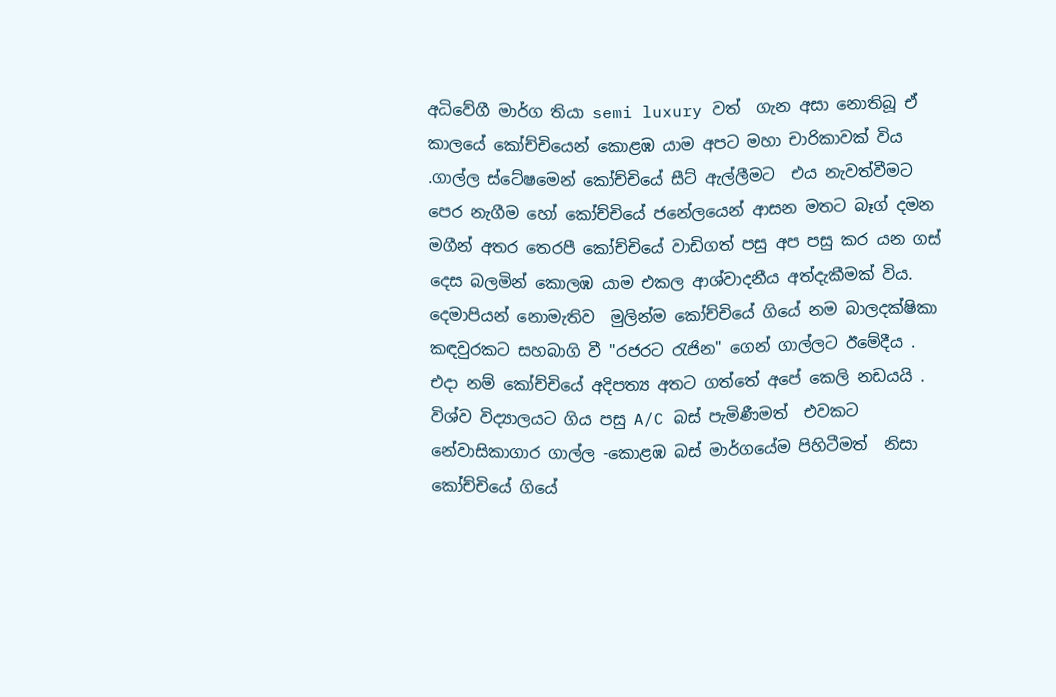අධිවේගී මාර්ග තියා semi luxury වත්  ගැන අසා නොතිබූ ඒ කාලයේ කෝච්චියෙන් කොළඹ යාම අපට මහා චාරිකාවක් විය .ගාල්ල ස්ටේෂමෙන් කෝච්චියේ සීට් ඇල්ලීමට  එය නැවත්වීමට පෙර නැගීම හෝ කෝච්චියේ ජනේලයෙන් ආසන මතට බෑග් දමන මගීන් අතර තෙරපී කෝච්චියේ වාඩිගත් පසු අප පසු කර යන ගස් දෙස බලමින් කොලඹ යාම එකල ආශ්වාදනීය අත්දැකීමක් විය.
දෙමාපියන් නොමැතිව  මුලින්ම කෝච්චියේ ගියේ නම බාලදක්ෂිකා කඳවුරකට සහබාගි වී "රජරට රැජින" ගෙන් ගාල්ලට ඊමේදීය . එදා නම් කෝච්චියේ අදිපත්‍ය අතට ගත්තේ අපේ කෙලි නඩයයි .
විශ්ව විද්‍යාලයට ගිය පසු A/C බස් පැමිණීමත්  එවකට නේවාසිකාගාර ගාල්ල -කොළඹ බස් මාර්ගයේම පිහිටීමත්  නිසා කෝච්චියේ ගියේ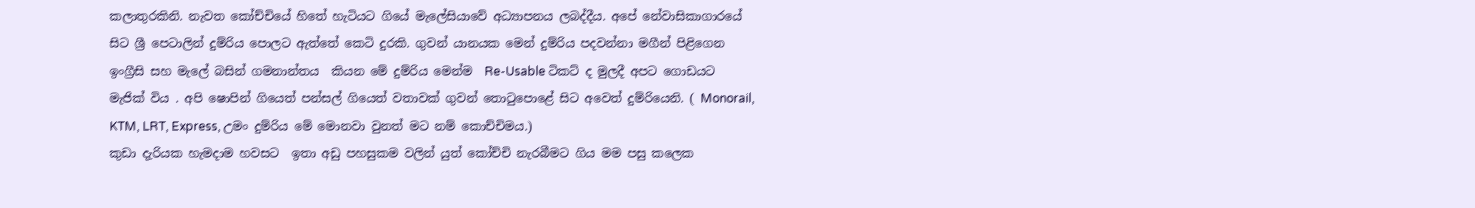කලාතුරකිනි. නැවත කෝච්චියේ හිතේ හැටියට ගියේ මැලේසියාවේ අධ්‍යාපනය ලබද්දීය. අපේ නේවාසිකාගාරයේ සිට ශ්‍රී පෙටාලින් දුම්රිය පොලට ඇත්තේ කෙටි දුරකි. ගුවන් යානයක මෙන් දුම්රිය පදවන්නා මගීන් පිළිගෙන ඉංග්‍රීසි සහ මැලේ බසින් ගමනාන්තය  කියන මේ දුම්රිය මෙන්ම  Re-Usable ටිකට් ද මුලදී අපට ගොඩයට මැජික් විය . අපි ෂොපින් ගියෙත් පන්සල් ගියෙත් වතාවක් ගුවන් තොටුපොළේ සිට අවෙත් දුම්රියෙනි. ( Monorail, KTM, LRT, Express, උමං දුම්රිය මේ මොනවා වුනත් මට නම් කොච්චිමය.)
කුඩා දැරියක හැමදාම හවසට  ඉතා අඩු පහසුකම වලින් යුත් කෝච්චි නැරබීමට ගිය මම පසු කලෙක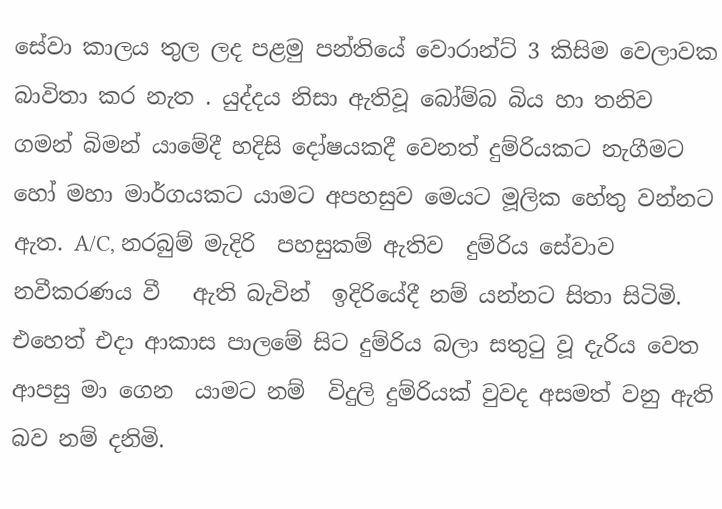සේවා කාලය තුල ලද පළමු පන්තියේ වොරාන්ට් 3 කිසිම වෙලාවක බාවිතා කර නැත . යුද්දය නිසා ඇතිවූ බෝම්බ බිය හා තනිව ගමන් බිමන් යාමේදී හදිසි දෝෂයකදී වෙනත් දුම්රියකට නැගීමට හෝ මහා මාර්ගයකට යාමට අපහසුව මෙයට මූලික හේතු වන්නට ඇත. A/C, නරබුම් මැදිරි  පහසුකම් ඇතිව  දුම්රිය සේවාව නවීකරණය වී   ඇති බැවින්  ඉදිරියේදී නම් යන්නට සිතා සිටිමි. එහෙත් එදා ආකාස පාලමේ සිට දුම්රිය බලා සතුටු වූ දැරිය වෙත ආපසු මා ගෙන  යාමට නම්  විදුලි දුම්රියක් වුවද අසමත් වනු ඇති බව නම් දනිමි.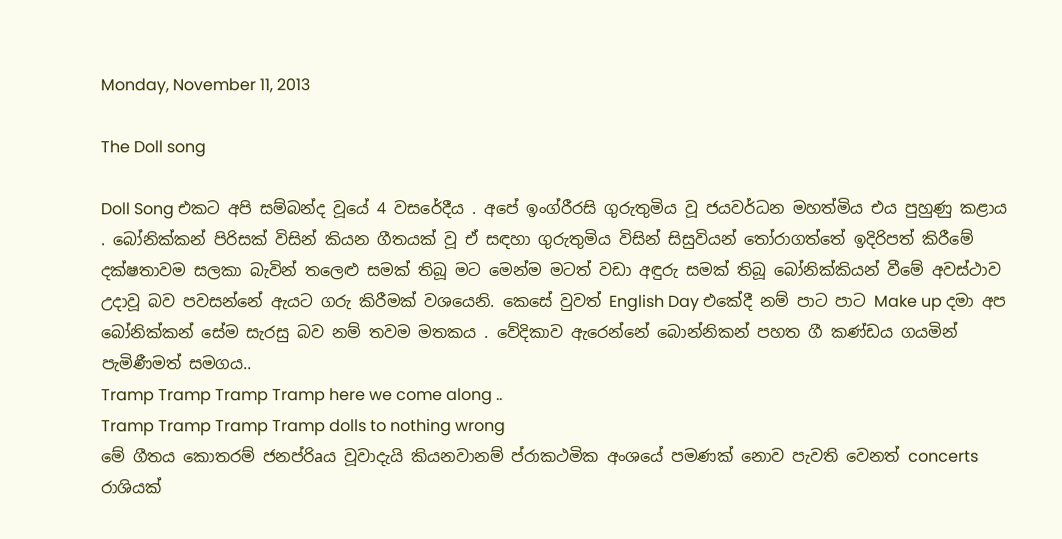Monday, November 11, 2013

The Doll song

Doll Song එකට අපි සම්බන්ද වූයේ 4 වසරේදීය . අපේ ඉංග්රීරසි ගුරුතුමිය වූ ජයවර්ධන මහත්මිය එය පුහුණු කළාය . බෝනික්කන් පිරිසක් විසින් කියන ගීතයක් වූ ඒ සඳහා ගුරුතුමිය විසින් සිසුවියන් තෝරාගත්තේ ඉදිරිපත් කිරීමේ දක්ෂතාවම සලකා බැවින් තලෙළු සමක් තිබූ මට මෙන්ම මටත් වඩා අඳුරු සමක් තිබූ බෝනික්කියන් වීමේ අවස්ථාව උදාවූ බව පවසන්නේ ඇයට ගරු කිරීමක් වශයෙනි. කෙසේ වුවත් English Day එකේදී නම් පාට පාට Make up දමා අප බෝනික්කන් සේම සැරසු බව නම් තවම මතකය . වේදිකාව ඇරෙන්නේ බොන්නිකන් පහත ගී කණ්ඩය ගයමින් පැමිණීමත් සමගය..
Tramp Tramp Tramp Tramp here we come along ..
Tramp Tramp Tramp Tramp dolls to nothing wrong
මේ ගීතය කොතරම් ජනප්රිaය වූවාදැයි කියනවානම් ප්රාකථමික අංශයේ පමණක් නොව පැවති වෙනත් concerts රාශියක්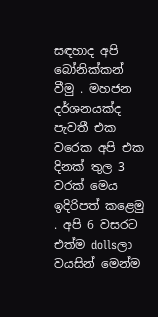සඳහාද අපි බෝනික්කන් වීමු . මහජන දර්ශනයක්ද පැවතී එක වරෙක අපි එක දිනක් තුල 3 වරක් මෙය ඉදිරිපත් කළෙමු . අපි 6 වසරට එත්ම dollsලා වයසින් මෙන්ම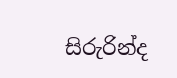සිරුරින්ද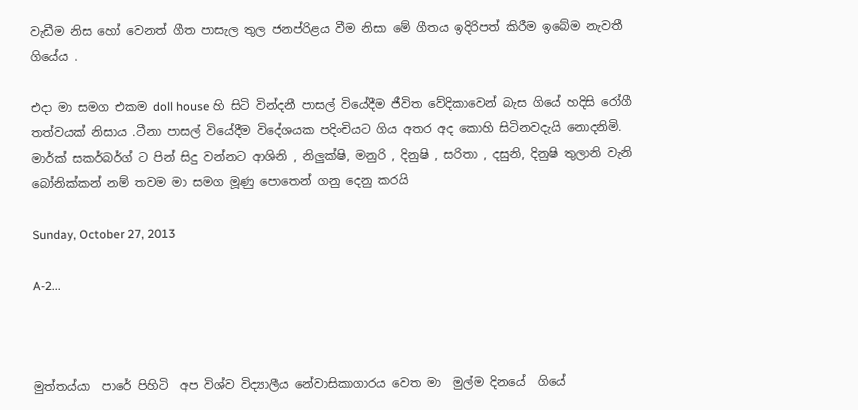වැඩීම නිස හෝ වෙනත් ගීත පාසැල තුල ජනප්රිළය වීම නිසා මේ ගීතය ඉදිරිපත් කිරීම ඉබේම නැවතී ගියේය .

එදා මා සමග එකම doll house හි සිටි වින්දනී පාසල් වියේදීම ජීවිත වේදිකාවෙන් බැස ගියේ හදිසි රෝගී තත්වයක් නිසාය .ටීනා පාසල් වියේදීම විදේශයක පදිංචියට ගිය අතර අද කොහි සිටිනවදැයි නොදනිමි. මාර්ක් සකර්බර්ග් ට පින් සිදු වන්නට ආශිනි , නිලුක්ෂි, මනුරි , දිනුෂි , සරිතා , දසුනි, දිනුෂි තුලානි වැනි බෝනික්කන් නම් තවම මා සමග මූණු පොතෙන් ගනු දෙනු කරයි

Sunday, October 27, 2013

A-2...



මුත්තය්යා  පාරේ පිහිටි  අප විශ්ව විද්‍යාලීය නේවාසිකාගාරය වෙත මා  මුල්ම දිනයේ  ගියේ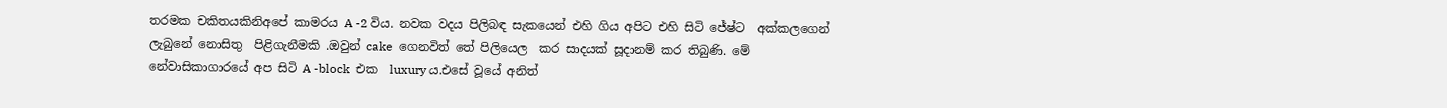තරමක චකිතයකිනිඅපේ කාමරය A -2 විය. නවක වදය පිලිබඳ සැකයෙන් එහි ගිය අපිට එහි සිටි ජේෂ්ට  අක්කලගෙන් ලැබුනේ නොසිතු  පිළිගැනීමකි .ඔවුන් cake  ගෙනවිත් තේ පිලියෙල  කර සාදයක් සූදානම් කර තිබුණි. මේ නේවාසිකාගාරයේ අප සිටි A -block  එක  luxury ය.එසේ වූයේ අනිත්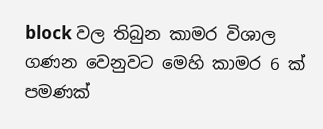block වල තිබුන කාමර විශාල ගණන වෙනුවට මෙහි කාමර 6 ක් පමණක්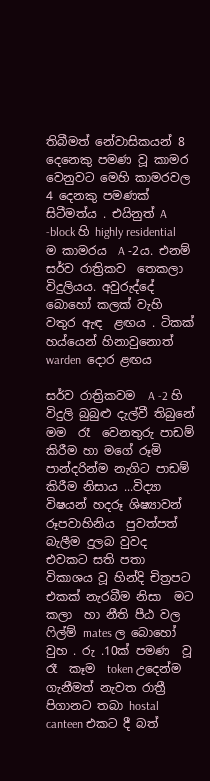තිබීමත් නේවාසිකයන් 8 දෙනෙකු පමණ වූ කාමර වෙනුවට මෙහි කාමරවල 4 දෙනකු පමණක්   සිටීමත්ය . එයිනුත් A -block හි highly residential ම කාමරය  A -2ය. එනම් සර්ව රාත්‍රිකව  තෙකලා විදුලියය. අවුරුද්දේ  බොහෝ කලක් වැහි වතුර ඇඳ  ළඟය . ටිකක් හය්යෙන් හිනාවුනොත්  warden  දොර ළඟය

සර්ව රාත්‍රිකවම  A -2 හි විදුලි බුබුළු දැල්වී තිබුනේ මම  රෑ  වෙනතුරු පාඩම් කිරීම හා මගේ රූමි පාන්දරින්ම නැගිට පාඩම් කිරීම නිසාය ...විද්‍යා විෂයන් හදරූ ශිෂ්‍යාවන් රූපවාහිනිය  පුවත්පත් බැලීම දුලබ වුවද  එවකට සති පතා  විකාශය වූ හින්දි චිත්‍රපට  එකක් නැරබීම නිසා  මට කලා  හා නීති පීඨ වල ෆිල්ම් mates ල බොහෝ වුහ . රු .10ක් පමණ  වූ රෑ  කෑම  token උදෙන්ම ගැනීමත් නැවත රාත්‍රී පිගානට තබා hostal  canteen එකට දී බත්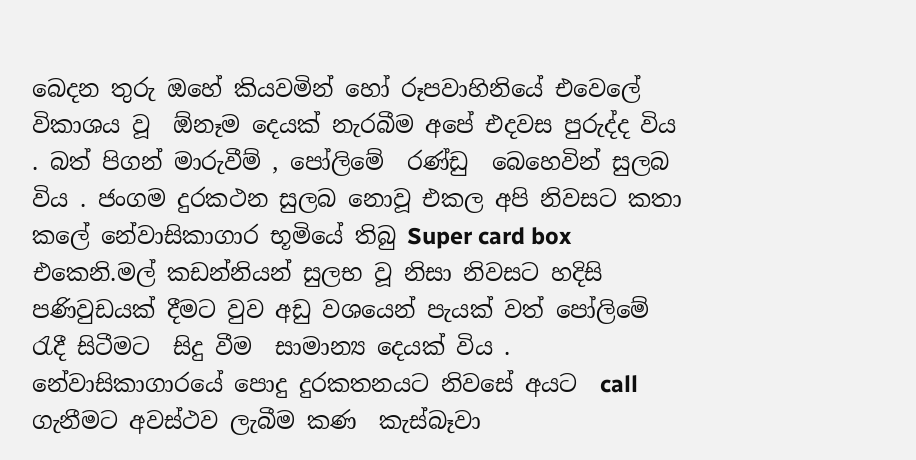බෙදන තුරු ඔහේ කියවමින් හෝ රූපවාහිනියේ එවෙලේ විකාශය වූ  ඕනෑම දෙයක් නැරබීම අපේ එදවස පුරුද්ද විය . බත් පිගන් මාරුවීම් , පෝලිමේ  රණ්ඩු  බෙහෙවින් සුලබ විය . ජංගම දුරකථන සුලබ නොවූ එකල අපි නිවසට කතා කලේ නේවාසිකාගාර භූමියේ තිබු Super card box එකෙනි.මල් කඩන්නියන් සුලභ වූ නිසා නිවසට හදිසි පණිවුඩයක් දීමට වුව අඩු වශයෙන් පැයක් වත් පෝලිමේ   රැදී සිටීමට  සිදු වීම  සාමාන්‍ය දෙයක් විය . නේවාසිකාගාරයේ පොදු දුරකතනයට නිවසේ අයට  call  ගැනීමට අවස්ථව ලැබීම කණ  කැස්බෑවා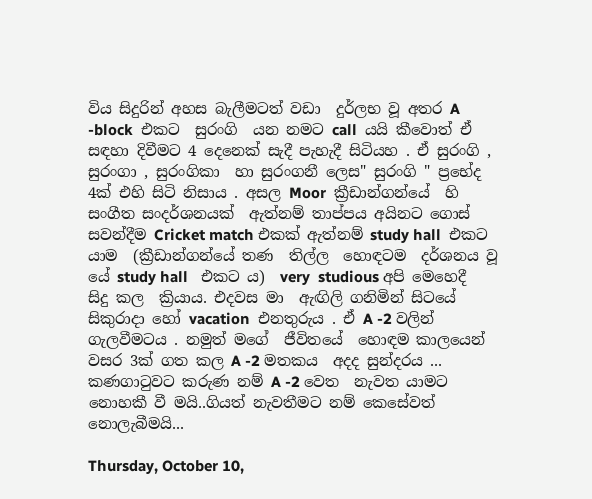විය සිදුරින් අහස බැලීමටත් වඩා  දුර්ලභ වූ අතර A -block  එකට  සුරංගි  යන නමට call  යයි කීවොත් ඒ සඳහා දිවීමට 4 දෙනෙක් සැදී පැහැදී සිටියහ . ඒ සුරංගි , සුරංගා , සුරංගිකා  හා සුරංගනී ලෙස" සුරංගි " ප්‍රභේද 4ක් එහි සිටි නිසාය . අසල Moor  ක්‍රීඩාන්ගන්යේ  හි සංගීත සංදර්ශනයක්  ඇත්නම් තාප්පය අයිනට ගොස් සවන්දීම Cricket match එකක් ඇත්නම් study hall  එකට යාම  (ක්‍රීඩාන්ගන්යේ තණ  තිල්ල  හොඳටම  දර්ශනය වූ යේ study hall   එකට ය)  very  studious අපි මෙහෙදී  සිදු කල  ක්‍රියාය. එදවස මා  ඇඟිලි ගනිමින් සිටයේ සිකුරාදා හෝ vacation  එනතුරුය . ඒ A -2 වලින්  ගැලවීමටය . නමුත් මගේ  ජීවිතයේ  හොඳම කාලයෙන් වසර 3ක් ගත කල A -2 මතකය  අදද සුන්දරය ... කණගාටුවට කරුණ නම් A -2 වෙත  නැවත යාමට නොහකී වී මයි..ගියත් නැවතීමට නම් කෙසේවත් නොලැබීමයි...

Thursday, October 10,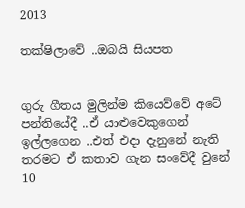2013

තක්ෂිලාවේ ..ඔබයි සියපත


ගුරු ගීතය මුලින්ම කියෙව්වේ අටේ පන්තියේදී ..ඒ යාළුවෙකුගෙන් ඉල්ලගෙන ..එත් එදා දැනුනේ නැති තරමට ඒ කතාව ගැන සංවේදී වුනේ 10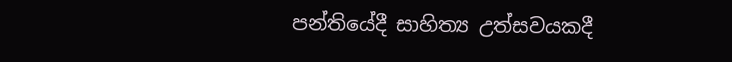පන්තියේදී සාහිත්‍ය උත්සවයකදී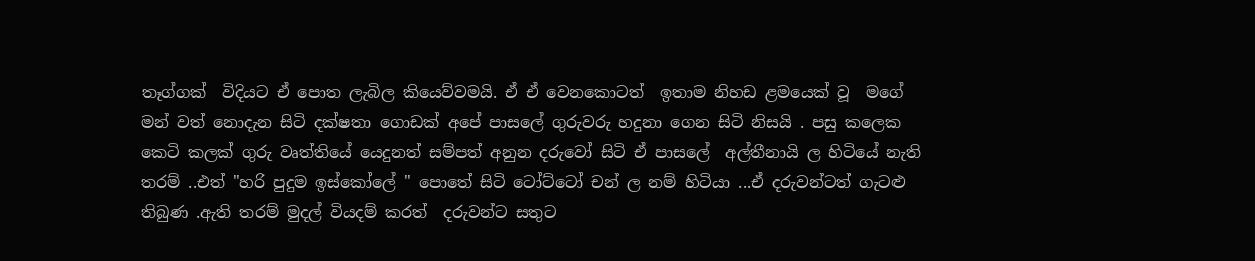තෑග්ගක්  විදියට ඒ පොත ලැබිල කියෙව්වමයි. ඒ ඒ වෙනකොටත්  ඉතාම නිහඩ ළමයෙක් වූ  මගේ මන් වත් නොදැන සිටි දක්ෂතා ගොඩක් අපේ පාසලේ ගුරුවරු හදුනා ගෙන සිටි නිසයි . පසු කලෙක කෙටි කලක් ගුරු වෘත්තියේ යෙදුනත් සම්පත් අනුන දරුවෝ සිටි ඒ පාසලේ  අල්තීනායි ල හිටියේ නැති තරම් ..එත් "හරි පුදුම ඉස්කෝලේ " පොතේ සිටි ටෝට්ටෝ චන් ල නම් හිටියා ...ඒ දරුවන්ටත් ගැටළු තිබුණ .ඇති තරම් මුදල් වියදම් කරත්  දරුවන්ට සතුට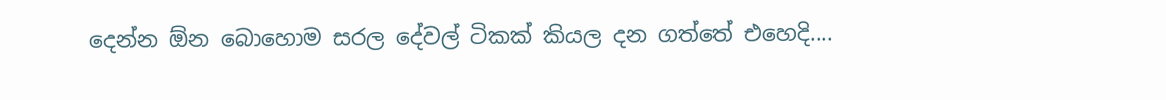දෙන්න ඕන බොහොම සරල දේවල් ටිකක් කියල දන ගත්තේ එහෙදි....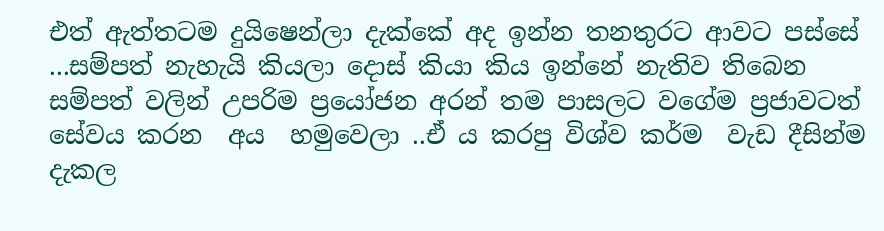එත් ඇත්තටම දුයිෂෙන්ලා දැක්කේ අද ඉන්න තනතුරට ආවට පස්සේ ...සම්පත් නැහැයි කියලා දොස් කියා කිය ඉන්නේ නැතිව තිබෙන සම්පත් වලින් උපරිම ප්‍රයෝජන අරන් තම පාසලට වගේම ප්‍රජාවටත්  සේවය කරන  අය  හමුවෙලා ..ඒ ය කරපු විශ්ව කර්ම  වැඩ දීසින්ම දැකල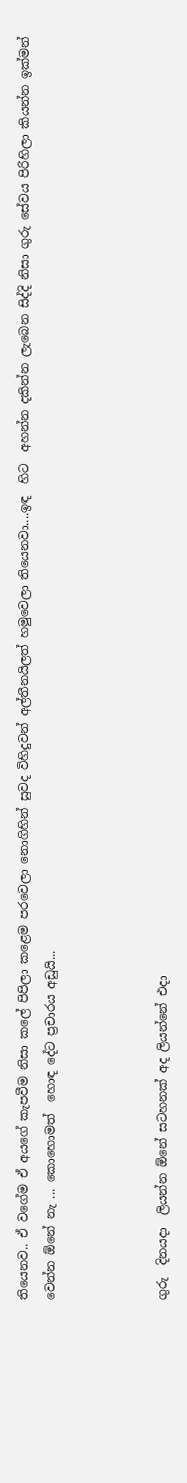තියෙනව.. ඒ වගේම ඒ අයගේ කැපවීම නිසා කලේ පිපිලා කළෙම පරවෙලා නොගිහින් සුවද විහිදුවන් අල්තීනයිලත් හමුවෙලා තියෙනවා....ඉඳ  හිට  අහන්න දකින්න ලැබෙන සිද්දි නිසා ගුරු සේවය පිරිහිලා කියන්න ඉක්මන් වෙන්න ඕනේ නැ ... කොහොමත්  හොඳ දේට ප්‍රචාරය අඩුයි...



ගුරු  දිනයදා  ලියන්න ඕනේ සටහනක් අද ලියන්නේ එදා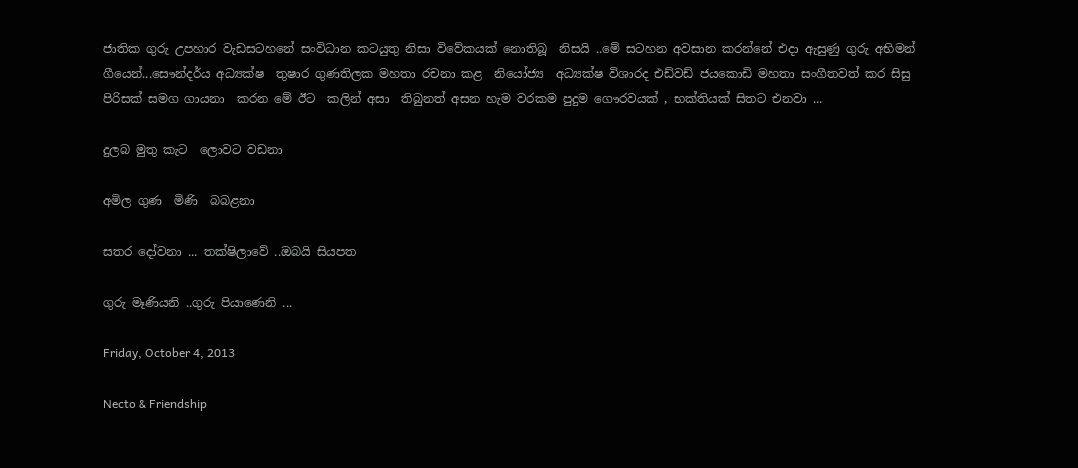ජාතික ගුරු උපහාර වැඩසටහනේ සංවිධාන කටයුතු නිසා විවේකයක් නොතිබූ  නිසයි ..මේ සටහන අවසාන කරන්නේ එදා ඇසුණු ගුරු අභිමන් ගීයෙන්...සෞන්දර්ය අධ්‍යක්ෂ  තුෂාර ගුණතිලක මහතා රචනා කළ  නියෝජ්‍ය  අධ්‍යක්ෂ විශාරද එඩ්වඩ් ජයකොඩි මහතා සංගීතවත් කර සිසු පිරිසක් සමග ගායනා  කරන මේ ඊට  කලින් අසා  තිබුනත් අසන හැම වරකම පුදුම ගෞරවයක් , භක්තියක් සිතට එනවා ...

දුලබ මුතු කැට  ලොවට වඩනා

අමිල ගුණ  මිණි  බබළනා

සතර දෝවනා ... තක්ෂිලාවේ ..ඔබයි සියපත

ගුරු මෑණියනි ..ගුරු පියාණෙනි ...

Friday, October 4, 2013

Necto & Friendship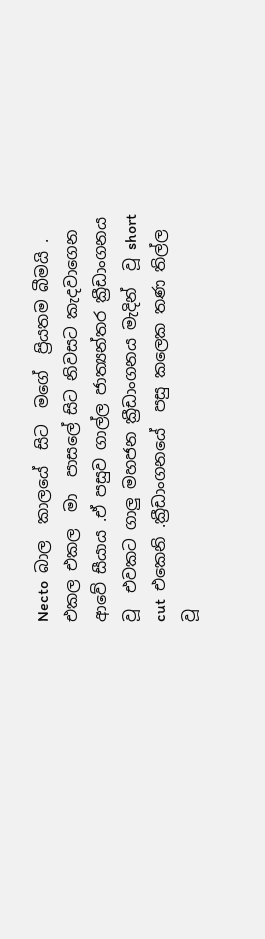Necto  බාල  කාලයේ  සිට  මගේ  ප්‍රියතම බීමයි . එකල එකල  මා  පාසලේ සිට නිවසට කැදවාගෙන ආවේ සීයාය .ඒ පසුව ගාල්ල ජාත්‍යන්තර ක්‍රීඩාංගනය වූ  එවකට ගාලු මහජන ක්‍රීඩාංගනය මැදින්  වූ short  cut  එකෙනි .ක්‍රීඩාංගනයේ  පසු කලෙක තණ තිල්ල වූ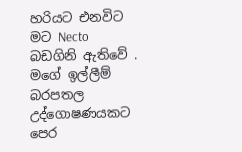හරියට එනවිට මට Necto බඩගිනි ඇතිවේ . මගේ ඉල්ලීම්  බරපතල උද්ගොෂණයකට පෙර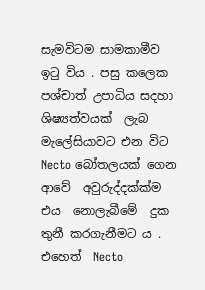සැමවිටම සාමකාමීව  ඉටු විය . පසු කලෙක පශ්චාත් උපාධිය සදහා ශිෂ්‍යත්වයක්  ලැබ  මැලේසියාවට එන විට  Necto බෝතලයක් ගෙන ආවේ  අවුරුද්දක්ක්ම එය  නොලැබීමේ  දුක තුනී කරගැනීමට ය . එහෙත්  Necto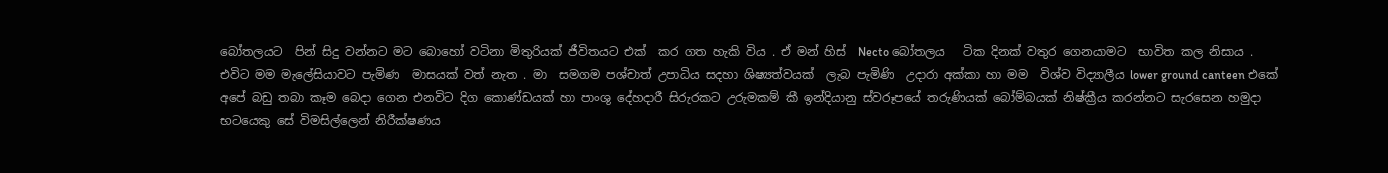බෝතලයට  පින් සිදු වන්නට මට බොහෝ වටිනා මිතුරියක් ජීවිතයට එක්  කර ගත හැකි විය . ඒ මන් හිස්  Necto බෝතලය   ටික දිනක් වතුර ගෙනයාමට  භාවිත කල නිසාය .
එවිට මම මැලේසියාවට පැමිණ  මාසයක් වත් නැත . මා  සමගම පශ්චාත් උපාධිය සදහා ශිෂ්‍යත්වයක්  ලැබ පැමිණි  උදාරා අක්කා හා මම  විශ්ව විද්‍යාලීය lower ground canteen එකේ  අපේ බඩු තබා කෑම බෙදා ගෙන එනවිට දිග කොණ්ඩයක් හා පාංශු දේහදාරී සිරුරකට උරුමකම් කී ඉන්දියානු ස්වරූපයේ තරුණියක් බෝම්බයක් නිෂ්ක්‍රීය කරන්නට සැරසෙන හමුදා භටයෙකු සේ විමසිල්ලෙන් නිරීක්ෂණය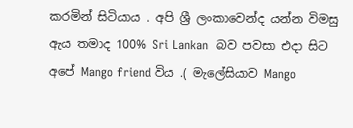කරමින් සිටියාය . අපි ශ්‍රී ලංකාවෙන්ද යන්න විමසු ඇය තමාද 100% Sri Lankan  බව පවසා එදා සිට අපේ Mango friend විය .( මැලේසියාව Mango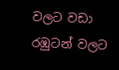වලට වඩා රඹුටන් වලට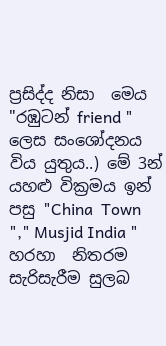ප්‍රසිද්ද නිසා  මෙය "රඹුටන් friend " ලෙස සංශෝදනය විය යුතුය..) මේ 3න්  යහළු වික්‍රමය ඉන් පසු "China  Town "," Musjid India " හරහා  නිතරම සැරිසැරීම සුලබ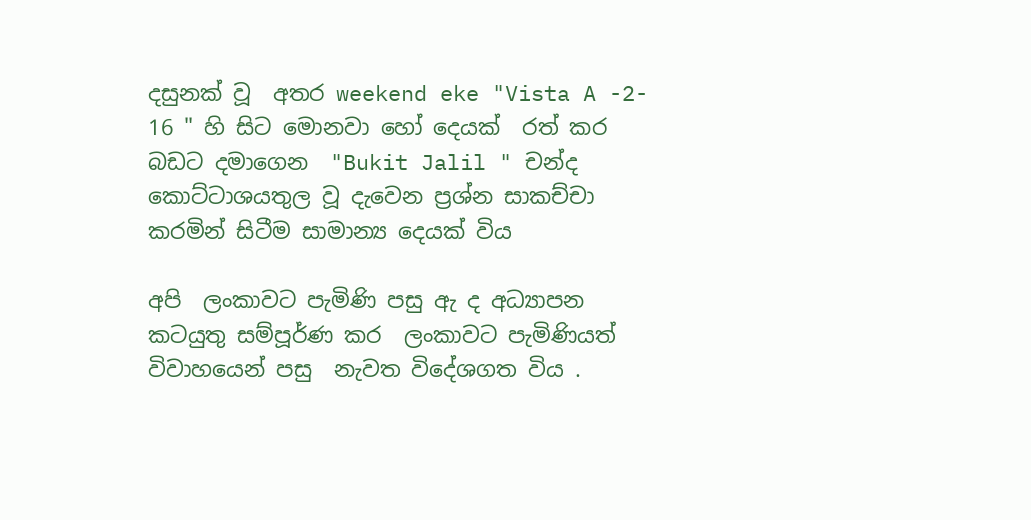දසුනක් වූ  අතර weekend eke "Vista A -2- 16 " හි සිට මොනවා හෝ දෙයක්  රත් කර බඩට දමාගෙන  "Bukit Jalil " චන්ද කොට්ටාශයතුල වූ දැවෙන ප්‍රශ්න සාකච්චා කරමින් සිටීම සාමාන්‍ය දෙයක් විය

අපි  ලංකාවට පැමිණි පසු ඇ ද අධ්‍යාපන කටයුතු සම්පූර්ණ කර  ලංකාවට පැමිණියත්  විවාහයෙන් පසු  නැවත විදේශගත විය .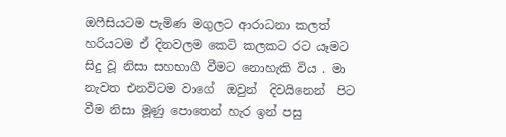ඔෆීසියටම පැමිණ මගුලට ආරාධනා කලත්  හරියටම ඒ දිනවලම කෙටි කලකට රට යෑමට  සිදු වූ නිසා සහභාගී වීමට නොහැකි විය . මා නැවත එනවිටම වාගේ  ඔවුන්  දිවයිනෙන්  පිට වීම නිසා මූණු පොතෙන් හැර ඉන් පසු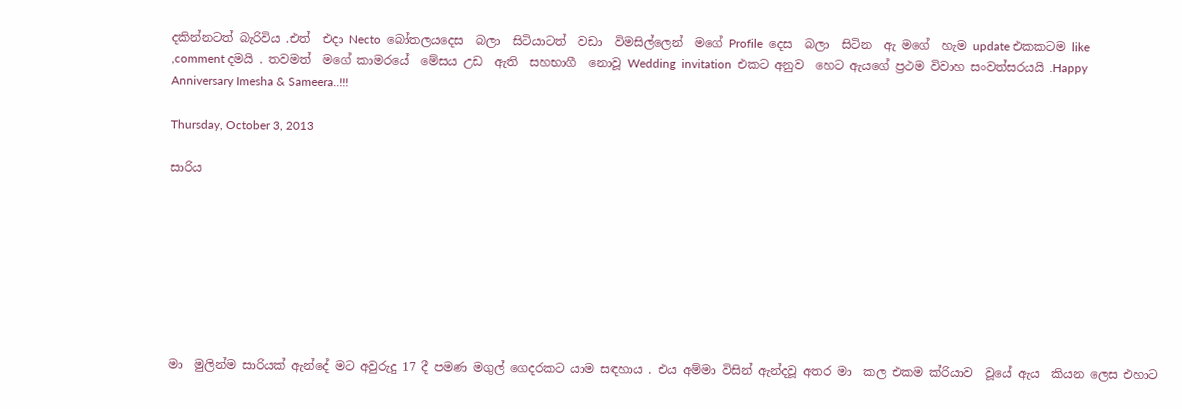දකින්නටත් බැරිවිය .එත්  එදා Necto  බෝතලයදෙස  බලා  සිටියාටත්  වඩා  විමසිල්ලෙන්  මගේ Profile  දෙස  බලා  සිටින  ඇ මගේ  හැම update එකකටම like ,comment දමයි . තවමත්  මගේ කාමරයේ  මේසය උඩ  ඇති  සහභාගී  නොවූ Wedding  invitation  එකට අනුව  හෙට ඇයගේ ප්‍රථම විවාහ සංවත්සරයයි .Happy Anniversary Imesha & Sameera..!!!

Thursday, October 3, 2013

සාරිය








මා  මුලින්ම සාරියක් ඇන්දේ මට අවුරුදු 17 දී පමණ මගුල් ගෙදරකට යාම සඳහාය . එය අම්මා විසින් ඇන්දවූ අතර මා  කල එකම ක්රියාව  වූයේ ඇය  කියන ලෙස එහාට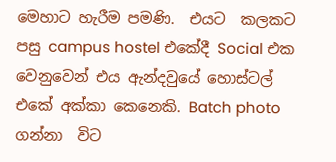මෙහාට හැරීම පමණි.  එයට  කලකට පසු campus hostel එකේදී Social එක වෙනුවෙන් එය ඇන්දවුයේ හොස්ටල් එකේ අක්කා කෙනෙකි. Batch photo ගන්නා  විට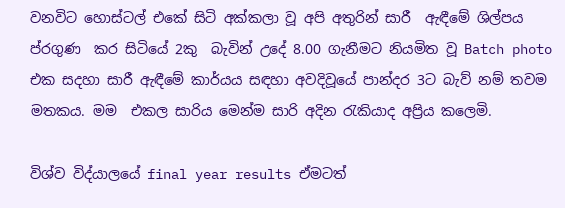වනවිට හොස්ටල් එකේ සිටි අක්කලා වූ අපි අතුරින් සාරී  ඇඳීමේ ශිල්පය ප්රගුණ  කර සිටියේ 2කු  බැවින් උදේ 8.00 ගැනීමට නියමිත වූ Batch photo එක සදහා සාරී ඇඳීමේ කාර්යය සඳහා අවදිවූයේ පාන්දර 3ට බැව් නම් තවම මතකය. මම  එකල සාරිය මෙන්ම සාරි අදින රැකියාද අප්‍රිය කලෙමි.

විශ්ව විද්යාලයේ final year results ඒමටත්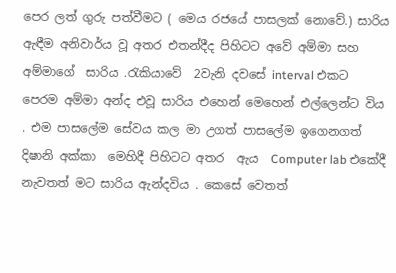පෙර ලත් ගුරු පත්වීමට ( මෙය රජයේ පාසලක් නොවේ.) සාරිය ඇඳීම අනිවාර්ය වූ අතර එතන්දීද පිහිටට අවේ අම්මා සහ අම්මාගේ  සාරිය .රැකියාවේ  2වැනි දවසේ interval එකට පෙරම අම්මා අන්ද එවූ සාරිය එහෙන් මෙහෙන් එල්ලෙන්ට විය . එම පාසලේම සේවය කල මා උගත් පාසලේම ඉගෙනගත් දිෂානි අක්කා  මෙහිදී පිහිටට අතර  ඇය  Computer lab එකේදී නැවතත් මට සාරිය ඇන්දවිය . කෙසේ වෙතත්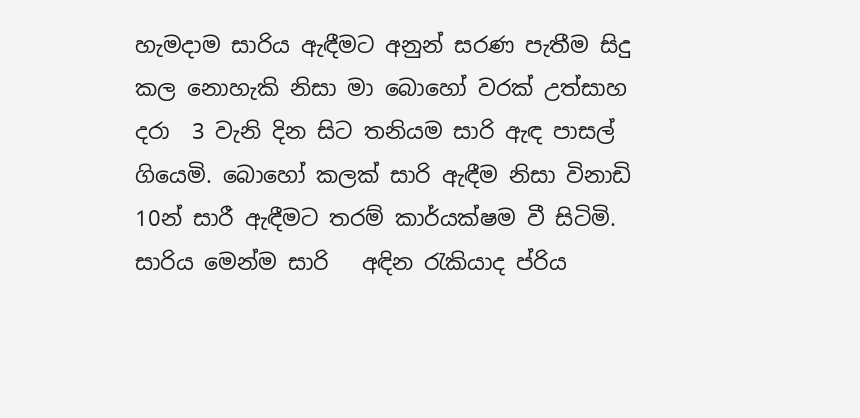හැමදාම සාරිය ඇඳීමට අනුන් සරණ පැතීම සිදු කල නොහැකි නිසා මා බොහෝ වරක් උත්සාහ දරා  3 වැනි දින සිට තනියම සාරි ඇඳ පාසල් ගියෙමි. බොහෝ කලක් සාරි ඇඳීම නිසා විනාඩි 10න් සාරී ඇඳීමට තරම් කාර්යක්ෂම වී සිටිමි. සාරිය මෙන්ම සාරි   අඳින රැකියාද ප්රිය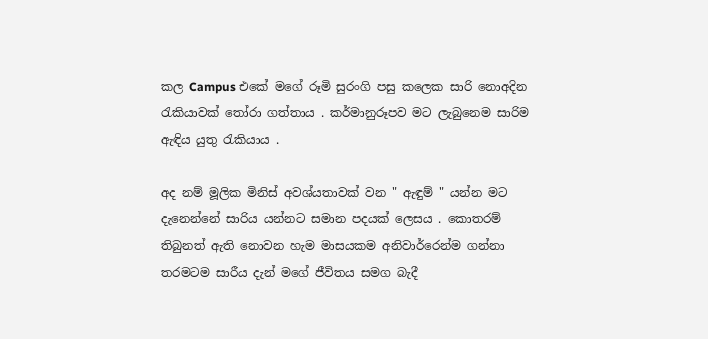කල Campus එකේ මගේ රූමි සුරංගි පසු කලෙක සාරි නොඅදින රැකියාවක් තෝරා ගත්තාය . කර්මානුරූපව මට ලැබුනෙම සාරිම ඇඳිය යුතු රැකියාය .

අද නම් මූලික මිනිස් අවශ්යතාවක් වන " ඇඳුම් " යන්න මට දැනෙන්නේ සාරිය යන්නට සමාන පදයක් ලෙසය . කොතරම් තිබුනත් ඇති නොවන හැම මාසයකම අනිවාර්රෙන්ම ගන්නා තරමටම සාරීය දැන් මගේ ජීවිතය සමග බැදී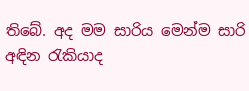තිබේ. අද මම සාරිය මෙන්ම සාරි අඳින රැකියාද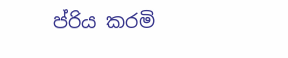ප්රිය කරමි